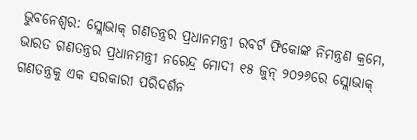ଭୁବନେଶ୍ୱର: ସ୍ଲୋଭାକ୍ ଗଣତନ୍ତ୍ରର ପ୍ରଧାନମନ୍ତ୍ରୀ ରବର୍ଟ ଫିକୋଙ୍କ ନିମନ୍ତ୍ରଣ କ୍ରମେ, ଭାରତ ଗଣତନ୍ତ୍ରର ପ୍ରଧାନମନ୍ତ୍ରୀ ନରେନ୍ଦ୍ର ମୋଦୀ ୧୫ ଜୁନ୍ ୨୦୨୬ରେ ସ୍ଲୋଭାକ୍ ଗଣତନ୍ତ୍ରକୁ ଏକ ସରକାରୀ ପରିଦର୍ଶନ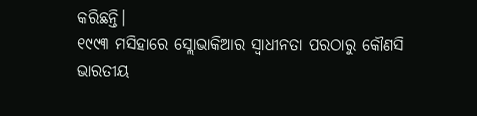କରିଛନ୍ତି।
୧୯୯୩ ମସିହାରେ ସ୍ଲୋଭାକିଆର ସ୍ୱାଧୀନତା ପରଠାରୁ କୌଣସି ଭାରତୀୟ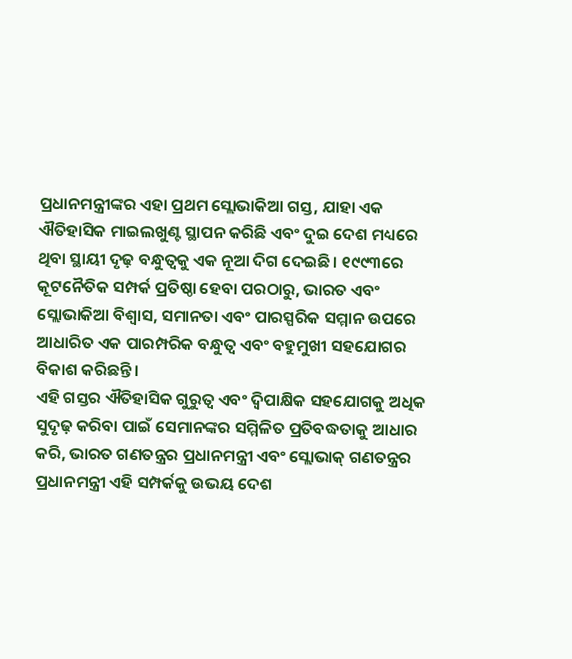ପ୍ରଧାନମନ୍ତ୍ରୀଙ୍କର ଏହା ପ୍ରଥମ ସ୍ଲୋଭାକିଆ ଗସ୍ତ, ଯାହା ଏକ ଐତିହାସିକ ମାଇଲଖୁଣ୍ଟ ସ୍ଥାପନ କରିଛି ଏବଂ ଦୁଇ ଦେଶ ମଧ୍ୟରେ ଥିବା ସ୍ଥାୟୀ ଦୃଢ଼ ବନ୍ଧୁତ୍ୱକୁ ଏକ ନୂଆ ଦିଗ ଦେଇଛି। ୧୯୯୩ରେ କୂଟନୈତିକ ସମ୍ପର୍କ ପ୍ରତିଷ୍ଠା ହେବା ପରଠାରୁ, ଭାରତ ଏବଂ ସ୍ଲୋଭାକିଆ ବିଶ୍ୱାସ, ସମାନତା ଏବଂ ପାରସ୍ପରିକ ସମ୍ମାନ ଉପରେ ଆଧାରିତ ଏକ ପାରମ୍ପରିକ ବନ୍ଧୁତ୍ୱ ଏବଂ ବହୁମୁଖୀ ସହଯୋଗର ବିକାଶ କରିଛନ୍ତି।
ଏହି ଗସ୍ତର ଐତିହାସିକ ଗୁରୁତ୍ୱ ଏବଂ ଦ୍ୱିପାକ୍ଷିକ ସହଯୋଗକୁ ଅଧିକ ସୁଦୃଢ଼ କରିବା ପାଇଁ ସେମାନଙ୍କର ସମ୍ମିଳିତ ପ୍ରତିବଦ୍ଧତାକୁ ଆଧାର କରି, ଭାରତ ଗଣତନ୍ତ୍ରର ପ୍ରଧାନମନ୍ତ୍ରୀ ଏବଂ ସ୍ଲୋଭାକ୍ ଗଣତନ୍ତ୍ରର ପ୍ରଧାନମନ୍ତ୍ରୀ ଏହି ସମ୍ପର୍କକୁ ଉଭୟ ଦେଶ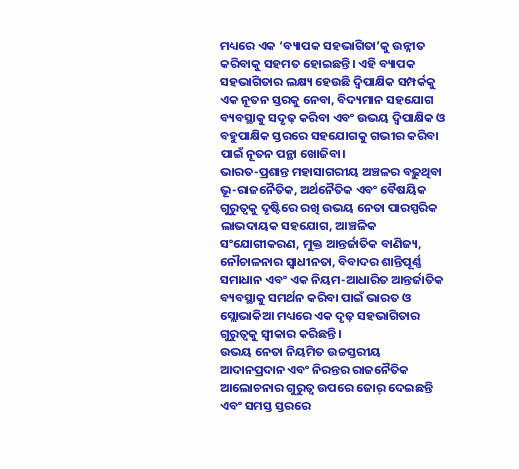ମଧ୍ୟରେ ଏକ ‘ବ୍ୟାପକ ସହଭାଗିତା’କୁ ଉନ୍ନୀତ କରିବାକୁ ସହମତ ହୋଇଛନ୍ତି। ଏହି ବ୍ୟାପକ ସହଭାଗିତାର ଲକ୍ଷ୍ୟ ହେଉଛି ଦ୍ୱିପାକ୍ଷିକ ସମ୍ପର୍କକୁ ଏକ ନୂତନ ସ୍ତରକୁ ନେବା, ବିଦ୍ୟମାନ ସହଯୋଗ ବ୍ୟବସ୍ଥାକୁ ସଦୃଢ଼ କରିବା ଏବଂ ଉଭୟ ଦ୍ୱିପାକ୍ଷିକ ଓ ବହୁପାକ୍ଷିକ ସ୍ତରରେ ସହଯୋଗକୁ ଗଭୀର କରିବା ପାଇଁ ନୂତନ ପନ୍ଥା ଖୋଜିବା।
ଭାରତ-ପ୍ରଶାନ୍ତ ମହାସାଗରୀୟ ଅଞ୍ଚଳର ବଢ଼ୁଥିବା ଭୂ-ରାଜନୈତିକ, ଅର୍ଥନୈତିକ ଏବଂ ବୈଷୟିକ ଗୁରୁତ୍ୱକୁ ଦୃଷ୍ଟିରେ ରଖି ଉଭୟ ନେତା ପାରସ୍ପରିକ ଲାଭଦାୟକ ସହଯୋଗ, ଆଞ୍ଚଳିକ ସଂଯୋଗୀକରଣ, ମୁକ୍ତ ଆନ୍ତର୍ଜାତିକ ବାଣିଜ୍ୟ, ନୌଚାଳନାର ସ୍ୱାଧୀନତା, ବିବାଦର ଶାନ୍ତିପୂର୍ଣ୍ଣ ସମାଧାନ ଏବଂ ଏକ ନିୟମ-ଆଧାରିତ ଆନ୍ତର୍ଜାତିକ ବ୍ୟବସ୍ଥାକୁ ସମର୍ଥନ କରିବା ପାଇଁ ଭାରତ ଓ ସ୍ଲୋଭାକିଆ ମଧ୍ୟରେ ଏକ ଦୃଢ଼ ସହଭାଗିତାର ଗୁରୁତ୍ୱକୁ ସ୍ୱୀକାର କରିଛନ୍ତି।
ଉଭୟ ନେତା ନିୟମିତ ଉଚ୍ଚସ୍ତରୀୟ ଆଦାନପ୍ରଦାନ ଏବଂ ନିରନ୍ତର ରାଜନୈତିକ ଆଲୋଚନାର ଗୁରୁତ୍ୱ ଉପରେ ଜୋର୍ ଦେଇଛନ୍ତି ଏବଂ ସମସ୍ତ ସ୍ତରରେ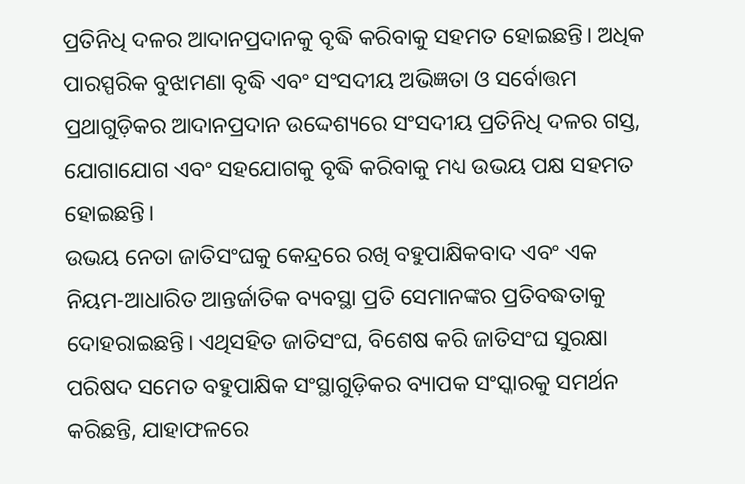ପ୍ରତିନିଧି ଦଳର ଆଦାନପ୍ରଦାନକୁ ବୃଦ୍ଧି କରିବାକୁ ସହମତ ହୋଇଛନ୍ତି। ଅଧିକ ପାରସ୍ପରିକ ବୁଝାମଣା ବୃଦ୍ଧି ଏବଂ ସଂସଦୀୟ ଅଭିଜ୍ଞତା ଓ ସର୍ବୋତ୍ତମ ପ୍ରଥାଗୁଡ଼ିକର ଆଦାନପ୍ରଦାନ ଉଦ୍ଦେଶ୍ୟରେ ସଂସଦୀୟ ପ୍ରତିନିଧି ଦଳର ଗସ୍ତ, ଯୋଗାଯୋଗ ଏବଂ ସହଯୋଗକୁ ବୃଦ୍ଧି କରିବାକୁ ମଧ୍ୟ ଉଭୟ ପକ୍ଷ ସହମତ ହୋଇଛନ୍ତି।
ଉଭୟ ନେତା ଜାତିସଂଘକୁ କେନ୍ଦ୍ରରେ ରଖି ବହୁପାକ୍ଷିକବାଦ ଏବଂ ଏକ ନିୟମ-ଆଧାରିତ ଆନ୍ତର୍ଜାତିକ ବ୍ୟବସ୍ଥା ପ୍ରତି ସେମାନଙ୍କର ପ୍ରତିବଦ୍ଧତାକୁ ଦୋହରାଇଛନ୍ତି। ଏଥିସହିତ ଜାତିସଂଘ, ବିଶେଷ କରି ଜାତିସଂଘ ସୁରକ୍ଷା ପରିଷଦ ସମେତ ବହୁପାକ୍ଷିକ ସଂସ୍ଥାଗୁଡ଼ିକର ବ୍ୟାପକ ସଂସ୍କାରକୁ ସମର୍ଥନ କରିଛନ୍ତି, ଯାହାଫଳରେ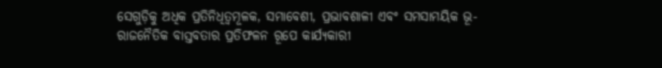ସେଗୁଡ଼ିକୁ ଅଧିକ ପ୍ରତିନିଧିତ୍ୱମୂଳକ, ସମାବେଶୀ, ପ୍ରଭାବଶାଳୀ ଏବଂ ସମସାମୟିକ ଭୂ-ରାଜନୈତିକ ବାସ୍ତବତାର ପ୍ରତିଫଳନ ରୂପେ କାର୍ଯ୍ୟକାରୀ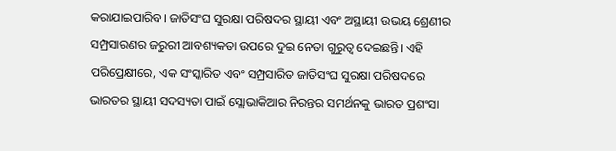କରାଯାଇପାରିବ। ଜାତିସଂଘ ସୁରକ୍ଷା ପରିଷଦର ସ୍ଥାୟୀ ଏବଂ ଅସ୍ଥାୟୀ ଉଭୟ ଶ୍ରେଣୀର ସମ୍ପ୍ରସାରଣର ଜରୁରୀ ଆବଶ୍ୟକତା ଉପରେ ଦୁଇ ନେତା ଗୁରୁତ୍ୱ ଦେଇଛନ୍ତି। ଏହି ପରିପ୍ରେକ୍ଷୀରେ, ଏକ ସଂସ୍କାରିତ ଏବଂ ସମ୍ପ୍ରସାରିତ ଜାତିସଂଘ ସୁରକ୍ଷା ପରିଷଦରେ ଭାରତର ସ୍ଥାୟୀ ସଦସ୍ୟତା ପାଇଁ ସ୍ଲୋଭାକିଆର ନିରନ୍ତର ସମର୍ଥନକୁ ଭାରତ ପ୍ରଶଂସା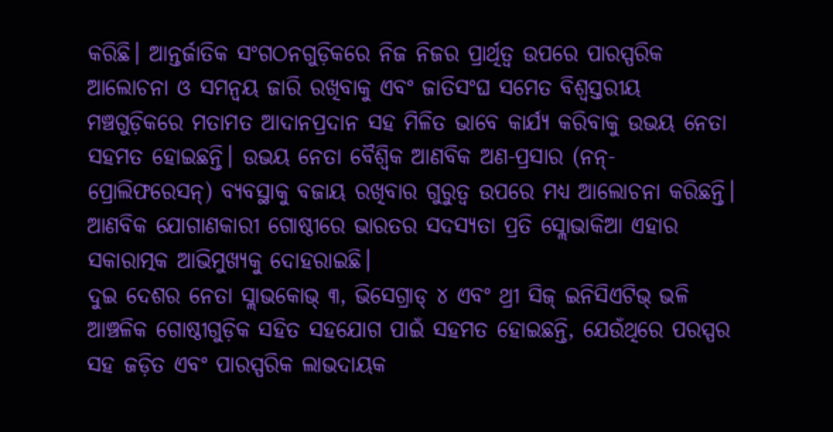କରିଛି। ଆନ୍ତର୍ଜାତିକ ସଂଗଠନଗୁଡ଼ିକରେ ନିଜ ନିଜର ପ୍ରାର୍ଥିତ୍ୱ ଉପରେ ପାରସ୍ପରିକ ଆଲୋଚନା ଓ ସମନ୍ୱୟ ଜାରି ରଖିବାକୁ ଏବଂ ଜାତିସଂଘ ସମେତ ବିଶ୍ୱସ୍ତରୀୟ ମଞ୍ଚଗୁଡ଼ିକରେ ମତାମତ ଆଦାନପ୍ରଦାନ ସହ ମିଳିତ ଭାବେ କାର୍ଯ୍ୟ କରିବାକୁ ଉଭୟ ନେତା ସହମତ ହୋଇଛନ୍ତି। ଉଭୟ ନେତା ବୈଶ୍ୱିକ ଆଣବିକ ଅଣ-ପ୍ରସାର (ନନ୍-ପ୍ରୋଲିଫରେସନ୍) ବ୍ୟବସ୍ଥାକୁ ବଜାୟ ରଖିବାର ଗୁରୁତ୍ୱ ଉପରେ ମଧ୍ୟ ଆଲୋଚନା କରିଛନ୍ତି। ଆଣବିକ ଯୋଗାଣକାରୀ ଗୋଷ୍ଠୀରେ ଭାରତର ସଦସ୍ୟତା ପ୍ରତି ସ୍ଲୋଭାକିଆ ଏହାର ସକାରାତ୍ମକ ଆଭିମୁଖ୍ୟକୁ ଦୋହରାଇଛି।
ଦୁଇ ଦେଶର ନେତା ସ୍ଲାଭକୋଭ୍ ୩, ଭିସେଗ୍ରାଡ୍ ୪ ଏବଂ ଥ୍ରୀ ସିଜ୍ ଇନିସିଏଟିଭ୍ ଭଳି ଆଞ୍ଚଳିକ ଗୋଷ୍ଠୀଗୁଡ଼ିକ ସହିତ ସହଯୋଗ ପାଇଁ ସହମତ ହୋଇଛନ୍ତି, ଯେଉଁଥିରେ ପରସ୍ପର ସହ ଜଡ଼ିତ ଏବଂ ପାରସ୍ପରିକ ଲାଭଦାୟକ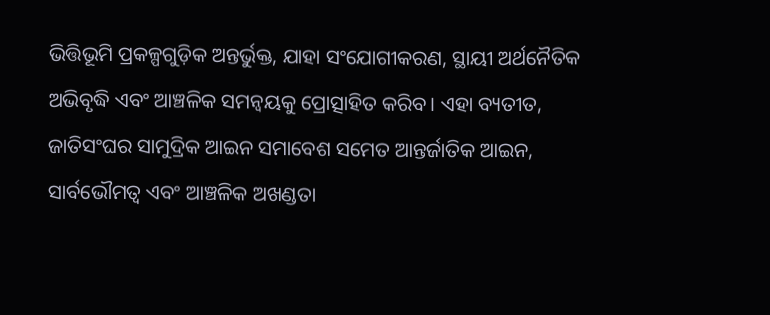ଭିତ୍ତିଭୂମି ପ୍ରକଳ୍ପଗୁଡ଼ିକ ଅନ୍ତର୍ଭୁକ୍ତ, ଯାହା ସଂଯୋଗୀକରଣ, ସ୍ଥାୟୀ ଅର୍ଥନୈତିକ ଅଭିବୃଦ୍ଧି ଏବଂ ଆଞ୍ଚଳିକ ସମନ୍ୱୟକୁ ପ୍ରୋତ୍ସାହିତ କରିବ। ଏହା ବ୍ୟତୀତ, ଜାତିସଂଘର ସାମୁଦ୍ରିକ ଆଇନ ସମାବେଶ ସମେତ ଆନ୍ତର୍ଜାତିକ ଆଇନ, ସାର୍ବଭୌମତ୍ୱ ଏବଂ ଆଞ୍ଚଳିକ ଅଖଣ୍ଡତା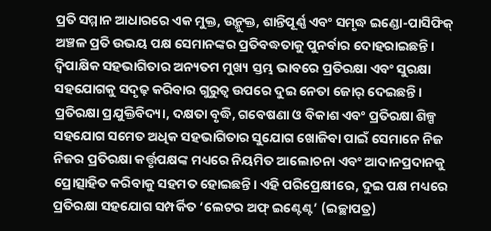ପ୍ରତି ସମ୍ମାନ ଆଧାରରେ ଏକ ମୁକ୍ତ, ଉନ୍ମୁକ୍ତ, ଶାନ୍ତିପୂର୍ଣ୍ଣ ଏବଂ ସମୃଦ୍ଧ ଇଣ୍ଡୋ-ପାସିଫିକ୍ ଅଞ୍ଚଳ ପ୍ରତି ଉଭୟ ପକ୍ଷ ସେମାନଙ୍କର ପ୍ରତିବଦ୍ଧତାକୁ ପୁନର୍ବାର ଦୋହରାଇଛନ୍ତି।
ଦ୍ୱିପାକ୍ଷିକ ସହଭାଗିତାର ଅନ୍ୟତମ ମୁଖ୍ୟ ସ୍ତମ୍ଭ ଭାବରେ ପ୍ରତିରକ୍ଷା ଏବଂ ସୁରକ୍ଷା ସହଯୋଗକୁ ସଦୃଢ଼ କରିବାର ଗୁରୁତ୍ୱ ଉପରେ ଦୁଇ ନେତା ଜୋର୍ ଦେଇଛନ୍ତି। ପ୍ରତିରକ୍ଷା ପ୍ରଯୁକ୍ତିବିଦ୍ୟା, ଦକ୍ଷତା ବୃଦ୍ଧି, ଗବେଷଣା ଓ ବିକାଶ ଏବଂ ପ୍ରତିରକ୍ଷା ଶିଳ୍ପ ସହଯୋଗ ସମେତ ଅଧିକ ସହଭାଗିତାର ସୁଯୋଗ ଖୋଜିବା ପାଇଁ ସେମାନେ ନିଜ ନିଜର ପ୍ରତିରକ୍ଷା କର୍ତ୍ତୃପକ୍ଷଙ୍କ ମଧ୍ୟରେ ନିୟମିତ ଆଲୋଚନା ଏବଂ ଆଦାନପ୍ରଦାନକୁ ପ୍ରୋତ୍ସାହିତ କରିବାକୁ ସହମତ ହୋଇଛନ୍ତି। ଏହି ପରିପ୍ରେକ୍ଷୀରେ, ଦୁଇ ପକ୍ଷ ମଧ୍ୟରେ ପ୍ରତିରକ୍ଷା ସହଯୋଗ ସମ୍ପର୍କିତ ‘ଲେଟର ଅଫ୍ ଇଣ୍ଟେଣ୍ଟ’ (ଇଚ୍ଛାପତ୍ର)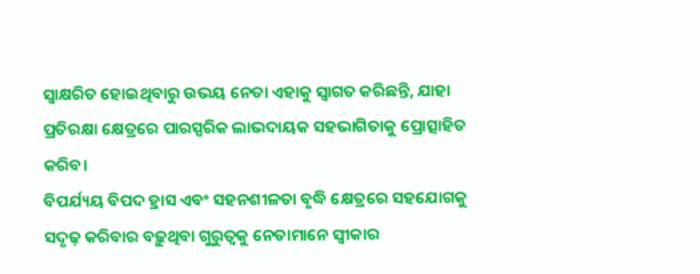ସ୍ୱାକ୍ଷରିତ ହୋଇଥିବାରୁ ଉଭୟ ନେତା ଏହାକୁ ସ୍ୱାଗତ କରିଛନ୍ତି, ଯାହା ପ୍ରତିରକ୍ଷା କ୍ଷେତ୍ରରେ ପାରସ୍ପରିକ ଲାଭଦାୟକ ସହଭାଗିତାକୁ ପ୍ରୋତ୍ସାହିତ କରିବ।
ବିପର୍ଯ୍ୟୟ ବିପଦ ହ୍ରାସ ଏବଂ ସହନଶୀଳତା ବୃଦ୍ଧି କ୍ଷେତ୍ରରେ ସହଯୋଗକୁ ସଦୃଢ଼ କରିବାର ବଢ଼ୁଥିବା ଗୁରୁତ୍ୱକୁ ନେତାମାନେ ସ୍ୱୀକାର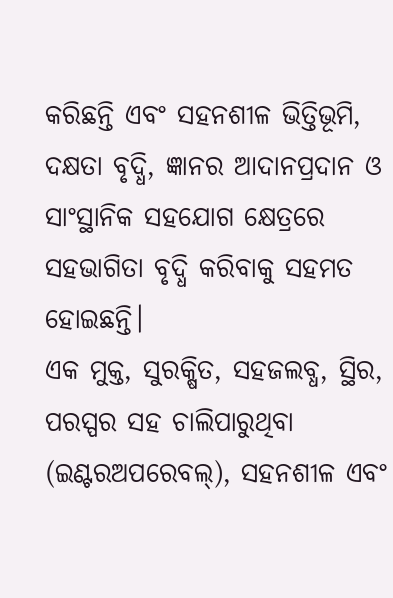କରିଛନ୍ତି ଏବଂ ସହନଶୀଳ ଭିତ୍ତିଭୂମି, ଦକ୍ଷତା ବୃଦ୍ଧି, ଜ୍ଞାନର ଆଦାନପ୍ରଦାନ ଓ ସାଂସ୍ଥାନିକ ସହଯୋଗ କ୍ଷେତ୍ରରେ ସହଭାଗିତା ବୃଦ୍ଧି କରିବାକୁ ସହମତ ହୋଇଛନ୍ତି।
ଏକ ମୁକ୍ତ, ସୁରକ୍ଷିତ, ସହଜଲବ୍ଧ, ସ୍ଥିର, ପରସ୍ପର ସହ ଚାଲିପାରୁଥିବା (ଇଣ୍ଟରଅପରେବଲ୍), ସହନଶୀଳ ଏବଂ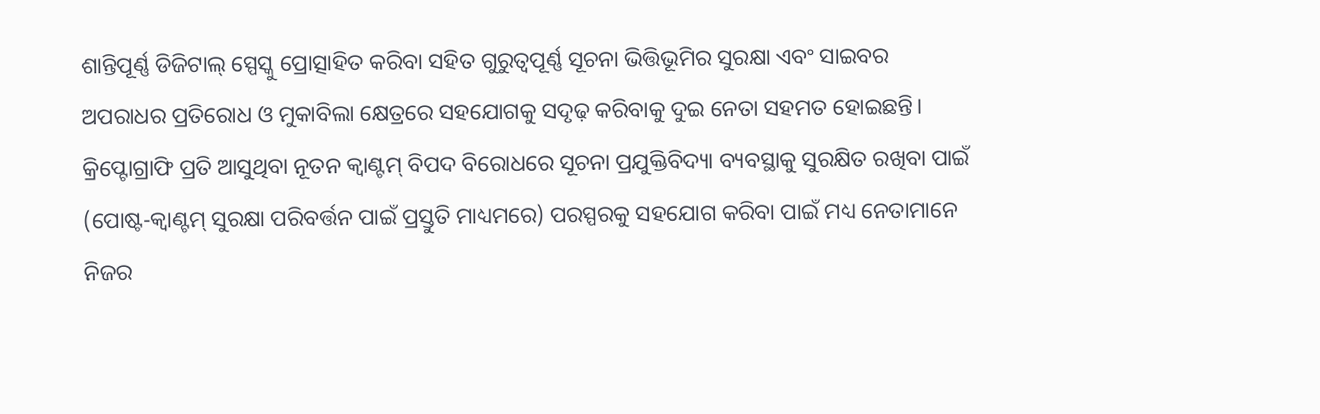ଶାନ୍ତିପୂର୍ଣ୍ଣ ଡିଜିଟାଲ୍ ସ୍ପେସ୍କୁ ପ୍ରୋତ୍ସାହିତ କରିବା ସହିତ ଗୁରୁତ୍ୱପୂର୍ଣ୍ଣ ସୂଚନା ଭିତ୍ତିଭୂମିର ସୁରକ୍ଷା ଏବଂ ସାଇବର ଅପରାଧର ପ୍ରତିରୋଧ ଓ ମୁକାବିଲା କ୍ଷେତ୍ରରେ ସହଯୋଗକୁ ସଦୃଢ଼ କରିବାକୁ ଦୁଇ ନେତା ସହମତ ହୋଇଛନ୍ତି। କ୍ରିପ୍ଟୋଗ୍ରାଫି ପ୍ରତି ଆସୁଥିବା ନୂତନ କ୍ୱାଣ୍ଟମ୍ ବିପଦ ବିରୋଧରେ ସୂଚନା ପ୍ରଯୁକ୍ତିବିଦ୍ୟା ବ୍ୟବସ୍ଥାକୁ ସୁରକ୍ଷିତ ରଖିବା ପାଇଁ (ପୋଷ୍ଟ-କ୍ୱାଣ୍ଟମ୍ ସୁରକ୍ଷା ପରିବର୍ତ୍ତନ ପାଇଁ ପ୍ରସ୍ତୁତି ମାଧ୍ୟମରେ) ପରସ୍ପରକୁ ସହଯୋଗ କରିବା ପାଇଁ ମଧ୍ୟ ନେତାମାନେ ନିଜର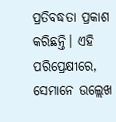ପ୍ରତିବଦ୍ଧତା ପ୍ରକାଶ କରିଛନ୍ତି। ଏହି ପରିପ୍ରେକ୍ଷୀରେ, ସେମାନେ ଉଲ୍ଲେଖ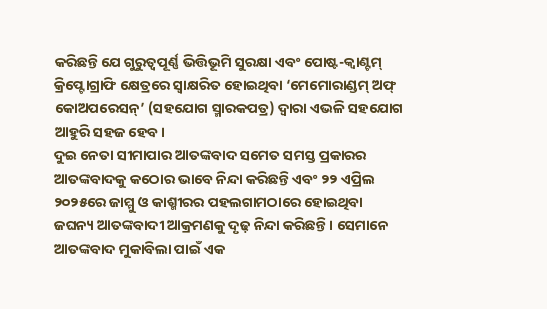କରିଛନ୍ତି ଯେ ଗୁରୁତ୍ୱପୂର୍ଣ୍ଣ ଭିତ୍ତିଭୂମି ସୁରକ୍ଷା ଏବଂ ପୋଷ୍ଟ-କ୍ୱାଣ୍ଟମ୍ କ୍ରିପ୍ଟୋଗ୍ରାଫି କ୍ଷେତ୍ରରେ ସ୍ୱାକ୍ଷରିତ ହୋଇଥିବା ‘ମେମୋରାଣ୍ଡମ୍ ଅଫ୍ କୋଅପରେସନ୍’ (ସହଯୋଗ ସ୍ମାରକପତ୍ର) ଦ୍ୱାରା ଏଭଳି ସହଯୋଗ ଆହୁରି ସହଜ ହେବ।
ଦୁଇ ନେତା ସୀମାପାର ଆତଙ୍କବାଦ ସମେତ ସମସ୍ତ ପ୍ରକାରର ଆତଙ୍କବାଦକୁ କଠୋର ଭାବେ ନିନ୍ଦା କରିଛନ୍ତି ଏବଂ ୨୨ ଏପ୍ରିଲ ୨୦୨୫ରେ ଜାମ୍ମୁ ଓ କାଶ୍ମୀରର ପହଲଗାମଠାରେ ହୋଇଥିବା ଜଘନ୍ୟ ଆତଙ୍କବାଦୀ ଆକ୍ରମଣକୁ ଦୃଢ଼ ନିନ୍ଦା କରିଛନ୍ତି। ସେମାନେ ଆତଙ୍କବାଦ ମୁକାବିଲା ପାଇଁ ଏକ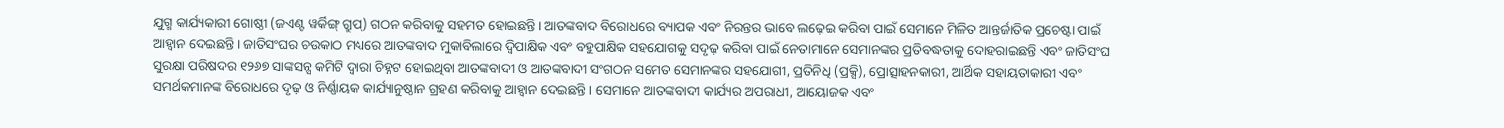ଯୁଗ୍ମ କାର୍ଯ୍ୟକାରୀ ଗୋଷ୍ଠୀ (ଜଏଣ୍ଟ ୱର୍କିଙ୍ଗ୍ ଗ୍ରୁପ୍) ଗଠନ କରିବାକୁ ସହମତ ହୋଇଛନ୍ତି। ଆତଙ୍କବାଦ ବିରୋଧରେ ବ୍ୟାପକ ଏବଂ ନିରନ୍ତର ଭାବେ ଲଢ଼େଇ କରିବା ପାଇଁ ସେମାନେ ମିଳିତ ଆନ୍ତର୍ଜାତିକ ପ୍ରଚେଷ୍ଟା ପାଇଁ ଆହ୍ୱାନ ଦେଇଛନ୍ତି। ଜାତିସଂଘର ଚଉକାଠ ମଧ୍ୟରେ ଆତଙ୍କବାଦ ମୁକାବିଲାରେ ଦ୍ୱିପାକ୍ଷିକ ଏବଂ ବହୁପାକ୍ଷିକ ସହଯୋଗକୁ ସଦୃଢ଼ କରିବା ପାଇଁ ନେତାମାନେ ସେମାନଙ୍କର ପ୍ରତିବଦ୍ଧତାକୁ ଦୋହରାଇଛନ୍ତି ଏବଂ ଜାତିସଂଘ ସୁରକ୍ଷା ପରିଷଦର ୧୨୬୭ ସାଙ୍କସନ୍ସ କମିଟି ଦ୍ୱାରା ଚିହ୍ନଟ ହୋଇଥିବା ଆତଙ୍କବାଦୀ ଓ ଆତଙ୍କବାଦୀ ସଂଗଠନ ସମେତ ସେମାନଙ୍କର ସହଯୋଗୀ, ପ୍ରତିନିଧି (ପ୍ରକ୍ସି), ପ୍ରୋତ୍ସାହନକାରୀ, ଆର୍ଥିକ ସହାୟତାକାରୀ ଏବଂ ସମର୍ଥକମାନଙ୍କ ବିରୋଧରେ ଦୃଢ଼ ଓ ନିର୍ଣ୍ଣାୟକ କାର୍ଯ୍ୟାନୁଷ୍ଠାନ ଗ୍ରହଣ କରିବାକୁ ଆହ୍ୱାନ ଦେଇଛନ୍ତି। ସେମାନେ ଆତଙ୍କବାଦୀ କାର୍ଯ୍ୟର ଅପରାଧୀ, ଆୟୋଜକ ଏବଂ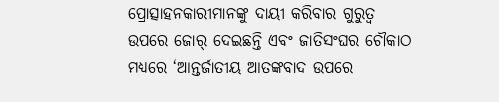ପ୍ରୋତ୍ସାହନକାରୀମାନଙ୍କୁ ଦାୟୀ କରିବାର ଗୁରୁତ୍ୱ ଉପରେ ଜୋର୍ ଦେଇଛନ୍ତି ଏବଂ ଜାତିସଂଘର ଚୌକାଠ ମଧ୍ୟରେ ‘ଆନ୍ତର୍ଜାତୀୟ ଆତଙ୍କବାଦ ଉପରେ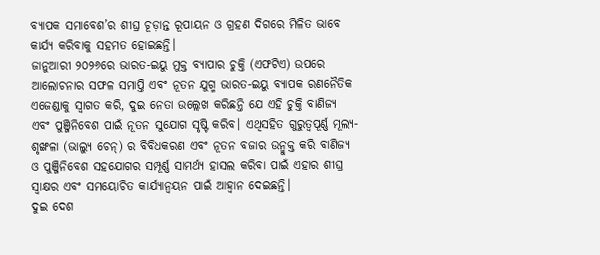ବ୍ୟାପକ ସମାବେଶ’ର ଶୀଘ୍ର ଚୂଡ଼ାନ୍ତ ରୂପାୟନ ଓ ଗ୍ରହଣ ଦିଗରେ ମିଳିତ ଭାବେ କାର୍ଯ୍ୟ କରିବାକୁ ସହମତ ହୋଇଛନ୍ତି।
ଜାନୁଆରୀ ୨୦୨୬ରେ ଭାରତ-ଇୟୁ ମୁକ୍ତ ବ୍ୟାପାର ଚୁକ୍ତି (ଏଫଟିଏ) ଉପରେ ଆଲୋଚନାର ସଫଳ ସମାପ୍ତି ଏବଂ ନୂତନ ଯୁଗ୍ମ ଭାରତ-ଇୟୁ ବ୍ୟାପକ ରଣନୈତିକ ଏଜେଣ୍ଡାକୁ ସ୍ୱାଗତ କରି, ଦୁଇ ନେତା ଉଲ୍ଲେଖ କରିଛନ୍ତି ଯେ ଏହି ଚୁକ୍ତି ବାଣିଜ୍ୟ ଏବଂ ପୁଞ୍ଜିନିବେଶ ପାଇଁ ନୂତନ ସୁଯୋଗ ସୃଷ୍ଟି କରିବ। ଏଥିସହିତ ଗୁରୁତ୍ୱପୂର୍ଣ୍ଣ ମୂଲ୍ୟ-ଶୃଙ୍ଖଳା (ଭାଲ୍ୟୁ ଚେନ୍) ର ବିବିଧକରଣ ଏବଂ ନୂତନ ବଜାର ଉନ୍ମୁକ୍ତ କରି ବାଣିଜ୍ୟ ଓ ପୁଞ୍ଜିନିବେଶ ସହଯୋଗର ସମ୍ପୂର୍ଣ୍ଣ ସାମର୍ଥ୍ୟ ହାସଲ କରିବା ପାଇଁ ଏହାର ଶୀଘ୍ର ସ୍ୱାକ୍ଷର ଏବଂ ସମୟୋଚିତ କାର୍ଯ୍ୟାନ୍ୱୟନ ପାଇଁ ଆହ୍ୱାନ ଦେଇଛନ୍ତି।
ଦୁଇ ଦେଶ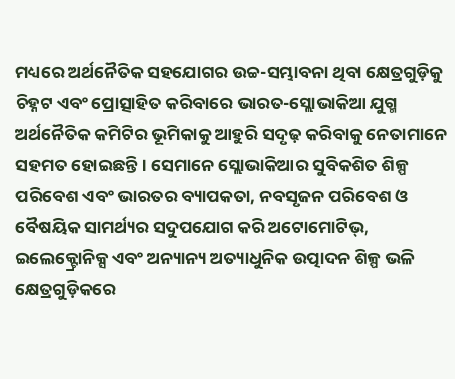ମଧ୍ୟରେ ଅର୍ଥନୈତିକ ସହଯୋଗର ଉଚ୍ଚ-ସମ୍ଭାବନା ଥିବା କ୍ଷେତ୍ରଗୁଡ଼ିକୁ ଚିହ୍ନଟ ଏବଂ ପ୍ରୋତ୍ସାହିତ କରିବାରେ ଭାରତ-ସ୍ଲୋଭାକିଆ ଯୁଗ୍ମ ଅର୍ଥନୈତିକ କମିଟିର ଭୂମିକାକୁ ଆହୁରି ସଦୃଢ଼ କରିବାକୁ ନେତାମାନେ ସହମତ ହୋଇଛନ୍ତି। ସେମାନେ ସ୍ଲୋଭାକିଆର ସୁବିକଶିତ ଶିଳ୍ପ ପରିବେଶ ଏବଂ ଭାରତର ବ୍ୟାପକତା, ନବସୃଜନ ପରିବେଶ ଓ ବୈଷୟିକ ସାମର୍ଥ୍ୟର ସଦୁପଯୋଗ କରି ଅଟୋମୋଟିଭ୍, ଇଲେକ୍ଟ୍ରୋନିକ୍ସ ଏବଂ ଅନ୍ୟାନ୍ୟ ଅତ୍ୟାଧୁନିକ ଉତ୍ପାଦନ ଶିଳ୍ପ ଭଳି କ୍ଷେତ୍ରଗୁଡ଼ିକରେ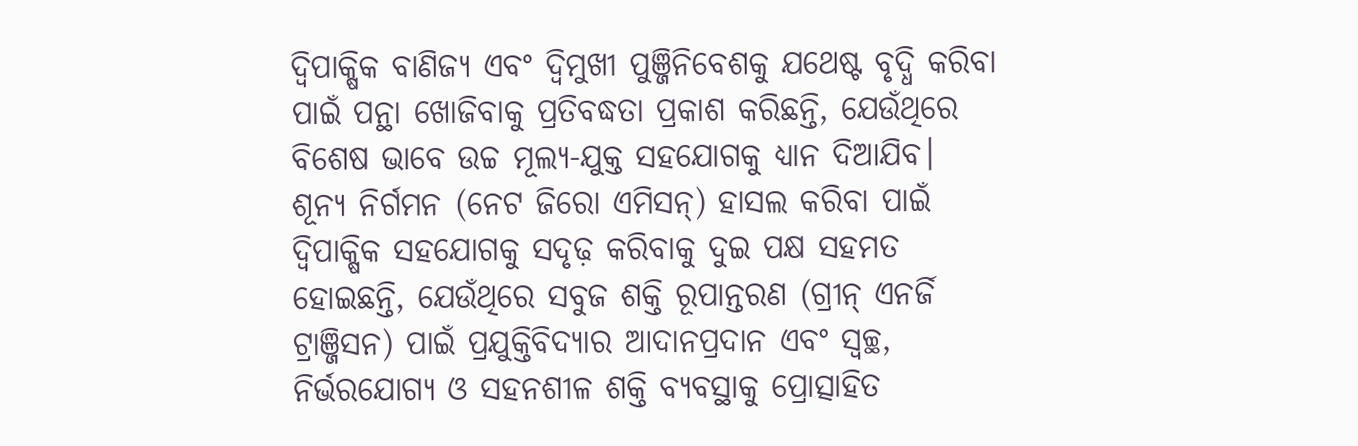ଦ୍ୱିପାକ୍ଷିକ ବାଣିଜ୍ୟ ଏବଂ ଦ୍ୱିମୁଖୀ ପୁଞ୍ଜିନିବେଶକୁ ଯଥେଷ୍ଟ ବୃଦ୍ଧି କରିବା ପାଇଁ ପନ୍ଥା ଖୋଜିବାକୁ ପ୍ରତିବଦ୍ଧତା ପ୍ରକାଶ କରିଛନ୍ତି, ଯେଉଁଥିରେ ବିଶେଷ ଭାବେ ଉଚ୍ଚ ମୂଲ୍ୟ-ଯୁକ୍ତ ସହଯୋଗକୁ ଧ୍ୟାନ ଦିଆଯିବ।
ଶୂନ୍ୟ ନିର୍ଗମନ (ନେଟ ଜିରୋ ଏମିସନ୍) ହାସଲ କରିବା ପାଇଁ ଦ୍ୱିପାକ୍ଷିକ ସହଯୋଗକୁ ସଦୃଢ଼ କରିବାକୁ ଦୁଇ ପକ୍ଷ ସହମତ ହୋଇଛନ୍ତି, ଯେଉଁଥିରେ ସବୁଜ ଶକ୍ତି ରୂପାନ୍ତରଣ (ଗ୍ରୀନ୍ ଏନର୍ଜି ଟ୍ରାଞ୍ଜିସନ) ପାଇଁ ପ୍ରଯୁକ୍ତିବିଦ୍ୟାର ଆଦାନପ୍ରଦାନ ଏବଂ ସ୍ୱଚ୍ଛ, ନିର୍ଭରଯୋଗ୍ୟ ଓ ସହନଶୀଳ ଶକ୍ତି ବ୍ୟବସ୍ଥାକୁ ପ୍ରୋତ୍ସାହିତ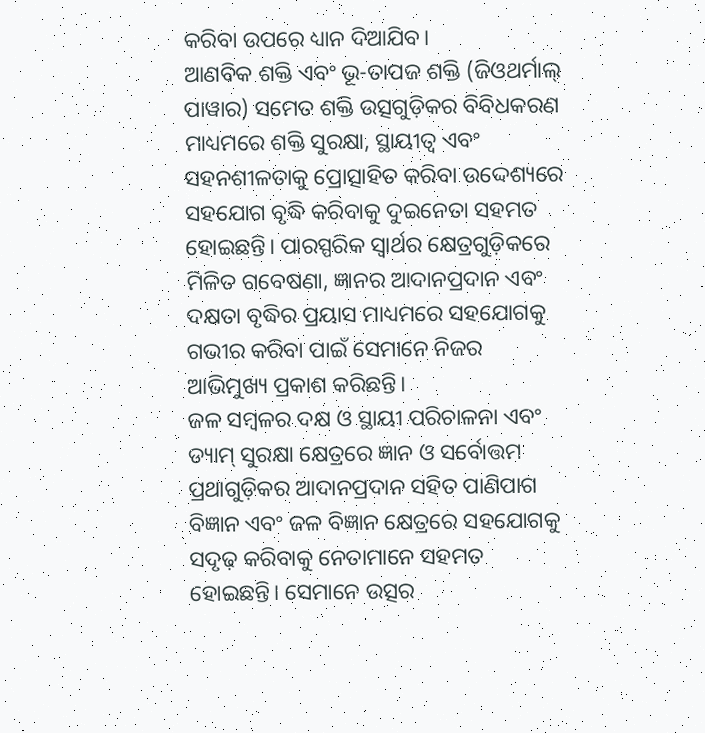କରିବା ଉପରେ ଧ୍ୟାନ ଦିଆଯିବ।
ଆଣବିକ ଶକ୍ତି ଏବଂ ଭୂ-ତାପଜ ଶକ୍ତି (ଜିଓଥର୍ମାଲ୍ ପାୱାର) ସମେତ ଶକ୍ତି ଉତ୍ସଗୁଡ଼ିକର ବିବିଧକରଣ ମାଧ୍ୟମରେ ଶକ୍ତି ସୁରକ୍ଷା, ସ୍ଥାୟୀତ୍ୱ ଏବଂ ସହନଶୀଳତାକୁ ପ୍ରୋତ୍ସାହିତ କରିବା ଉଦ୍ଦେଶ୍ୟରେ ସହଯୋଗ ବୃଦ୍ଧି କରିବାକୁ ଦୁଇନେତା ସହମତ ହୋଇଛନ୍ତି। ପାରସ୍ପରିକ ସ୍ୱାର୍ଥର କ୍ଷେତ୍ରଗୁଡ଼ିକରେ ମିଳିତ ଗବେଷଣା, ଜ୍ଞାନର ଆଦାନପ୍ରଦାନ ଏବଂ ଦକ୍ଷତା ବୃଦ୍ଧିର ପ୍ରୟାସ ମାଧ୍ୟମରେ ସହଯୋଗକୁ ଗଭୀର କରିବା ପାଇଁ ସେମାନେ ନିଜର ଆଭିମୁଖ୍ୟ ପ୍ରକାଶ କରିଛନ୍ତି।
ଜଳ ସମ୍ବଳର ଦକ୍ଷ ଓ ସ୍ଥାୟୀ ପରିଚାଳନା ଏବଂ ଡ୍ୟାମ୍ ସୁରକ୍ଷା କ୍ଷେତ୍ରରେ ଜ୍ଞାନ ଓ ସର୍ବୋତ୍ତମ ପ୍ରଥାଗୁଡ଼ିକର ଆଦାନପ୍ରଦାନ ସହିତ ପାଣିପାଗ ବିଜ୍ଞାନ ଏବଂ ଜଳ ବିଜ୍ଞାନ କ୍ଷେତ୍ରରେ ସହଯୋଗକୁ ସଦୃଢ଼ କରିବାକୁ ନେତାମାନେ ସହମତ ହୋଇଛନ୍ତି। ସେମାନେ ଉତ୍ସର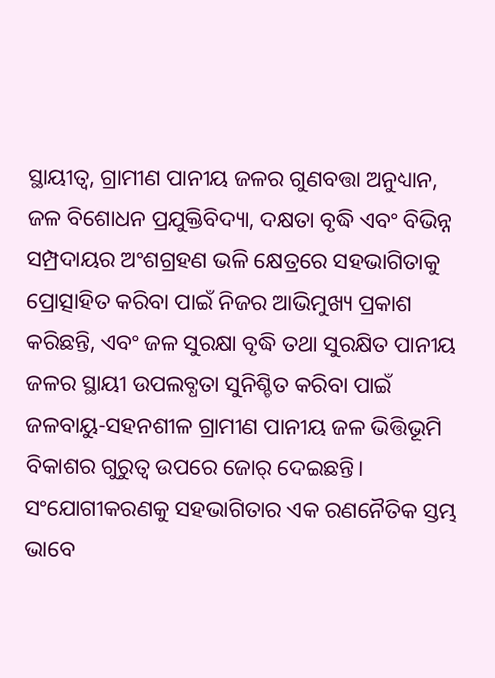ସ୍ଥାୟୀତ୍ୱ, ଗ୍ରାମୀଣ ପାନୀୟ ଜଳର ଗୁଣବତ୍ତା ଅନୁଧ୍ୟାନ, ଜଳ ବିଶୋଧନ ପ୍ରଯୁକ୍ତିବିଦ୍ୟା, ଦକ୍ଷତା ବୃଦ୍ଧି ଏବଂ ବିଭିନ୍ନ ସମ୍ପ୍ରଦାୟର ଅଂଶଗ୍ରହଣ ଭଳି କ୍ଷେତ୍ରରେ ସହଭାଗିତାକୁ ପ୍ରୋତ୍ସାହିତ କରିବା ପାଇଁ ନିଜର ଆଭିମୁଖ୍ୟ ପ୍ରକାଶ କରିଛନ୍ତି, ଏବଂ ଜଳ ସୁରକ୍ଷା ବୃଦ୍ଧି ତଥା ସୁରକ୍ଷିତ ପାନୀୟ ଜଳର ସ୍ଥାୟୀ ଉପଲବ୍ଧତା ସୁନିଶ୍ଚିତ କରିବା ପାଇଁ ଜଳବାୟୁ-ସହନଶୀଳ ଗ୍ରାମୀଣ ପାନୀୟ ଜଳ ଭିତ୍ତିଭୂମି ବିକାଶର ଗୁରୁତ୍ୱ ଉପରେ ଜୋର୍ ଦେଇଛନ୍ତି।
ସଂଯୋଗୀକରଣକୁ ସହଭାଗିତାର ଏକ ରଣନୈତିକ ସ୍ତମ୍ଭ ଭାବେ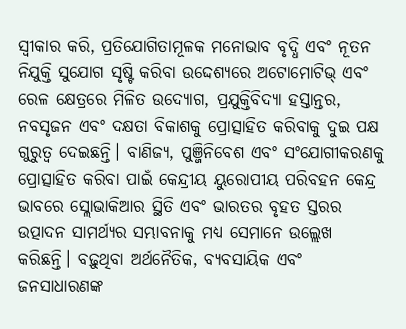ସ୍ୱୀକାର କରି, ପ୍ରତିଯୋଗିତାମୂଳକ ମନୋଭାବ ବୃଦ୍ଧି ଏବଂ ନୂତନ ନିଯୁକ୍ତି ସୁଯୋଗ ସୃଷ୍ଟି କରିବା ଉଦ୍ଦେଶ୍ୟରେ ଅଟୋମୋଟିଭ୍ ଏବଂ ରେଳ କ୍ଷେତ୍ରରେ ମିଳିତ ଉଦ୍ୟୋଗ, ପ୍ରଯୁକ୍ତିବିଦ୍ୟା ହସ୍ତାନ୍ତର, ନବସୃଜନ ଏବଂ ଦକ୍ଷତା ବିକାଶକୁ ପ୍ରୋତ୍ସାହିତ କରିବାକୁ ଦୁଇ ପକ୍ଷ ଗୁରୁତ୍ୱ ଦେଇଛନ୍ତି। ବାଣିଜ୍ୟ, ପୁଞ୍ଜିନିବେଶ ଏବଂ ସଂଯୋଗୀକରଣକୁ ପ୍ରୋତ୍ସାହିତ କରିବା ପାଇଁ କେନ୍ଦ୍ରୀୟ ୟୁରୋପୀୟ ପରିବହନ କେନ୍ଦ୍ର ଭାବରେ ସ୍ଲୋଭାକିଆର ସ୍ଥିତି ଏବଂ ଭାରତର ବୃହତ ସ୍ତରର ଉତ୍ପାଦନ ସାମର୍ଥ୍ୟର ସମ୍ଭାବନାକୁ ମଧ୍ୟ ସେମାନେ ଉଲ୍ଲେଖ କରିଛନ୍ତି। ବଢ଼ୁଥିବା ଅର୍ଥନୈତିକ, ବ୍ୟବସାୟିକ ଏବଂ ଜନସାଧାରଣଙ୍କ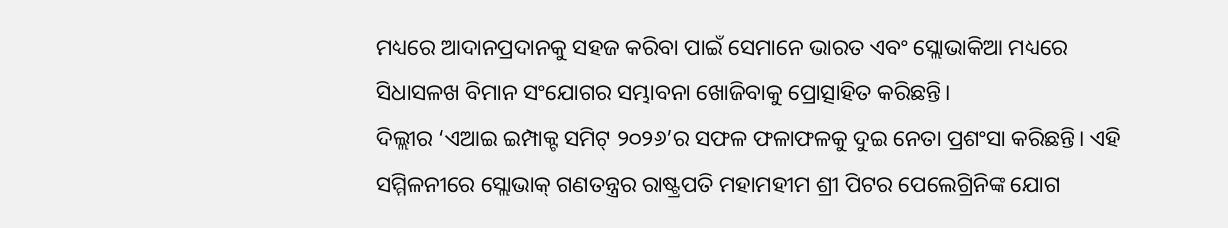ମଧ୍ୟରେ ଆଦାନପ୍ରଦାନକୁ ସହଜ କରିବା ପାଇଁ ସେମାନେ ଭାରତ ଏବଂ ସ୍ଲୋଭାକିଆ ମଧ୍ୟରେ ସିଧାସଳଖ ବିମାନ ସଂଯୋଗର ସମ୍ଭାବନା ଖୋଜିବାକୁ ପ୍ରୋତ୍ସାହିତ କରିଛନ୍ତି।
ଦିଲ୍ଲୀର ‘ଏଆଇ ଇମ୍ପାକ୍ଟ ସମିଟ୍ ୨୦୨୬’ର ସଫଳ ଫଳାଫଳକୁ ଦୁଇ ନେତା ପ୍ରଶଂସା କରିଛନ୍ତି। ଏହି ସମ୍ମିଳନୀରେ ସ୍ଲୋଭାକ୍ ଗଣତନ୍ତ୍ରର ରାଷ୍ଟ୍ରପତି ମହାମହୀମ ଶ୍ରୀ ପିଟର ପେଲେଗ୍ରିନିଙ୍କ ଯୋଗ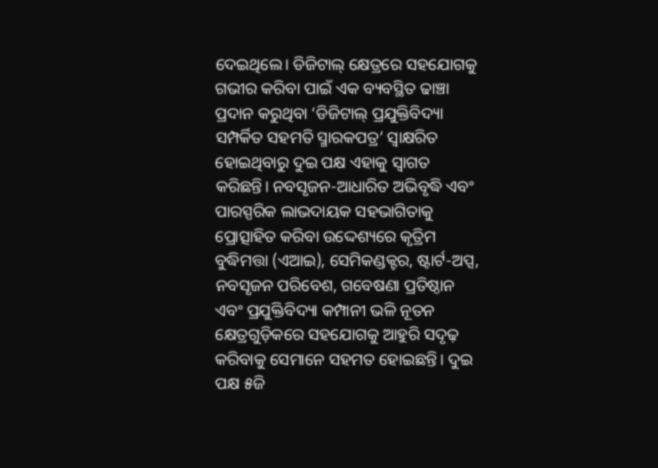ଦେଇଥିଲେ। ଡିଜିଟାଲ୍ କ୍ଷେତ୍ରରେ ସହଯୋଗକୁ ଗଭୀର କରିବା ପାଇଁ ଏକ ବ୍ୟବସ୍ଥିତ ଢାଞ୍ଚା ପ୍ରଦାନ କରୁଥିବା ‘ଡିଜିଟାଲ୍ ପ୍ରଯୁକ୍ତିବିଦ୍ୟା ସମ୍ପର୍କିତ ସହମତି ସ୍ମାରକପତ୍ର’ ସ୍ୱାକ୍ଷରିତ ହୋଇଥିବାରୁ ଦୁଇ ପକ୍ଷ ଏହାକୁ ସ୍ୱାଗତ କରିଛନ୍ତି। ନବସୃଜନ-ଆଧାରିତ ଅଭିବୃଦ୍ଧି ଏବଂ ପାରସ୍ପରିକ ଲାଭଦାୟକ ସହଭାଗିତାକୁ ପ୍ରୋତ୍ସାହିତ କରିବା ଉଦ୍ଦେଶ୍ୟରେ କୃତ୍ରିମ ବୁଦ୍ଧିମତ୍ତା (ଏଆଇ), ସେମିକଣ୍ଡକ୍ଟର, ଷ୍ଟାର୍ଟ-ଅପ୍ସ, ନବସୃଜନ ପରିବେଶ, ଗବେଷଣା ପ୍ରତିଷ୍ଠାନ ଏବଂ ପ୍ରଯୁକ୍ତିବିଦ୍ୟା କମ୍ପାନୀ ଭଳି ନୂତନ କ୍ଷେତ୍ରଗୁଡ଼ିକରେ ସହଯୋଗକୁ ଆହୁରି ସଦୃଢ଼ କରିବାକୁ ସେମାନେ ସହମତ ହୋଇଛନ୍ତି। ଦୁଇ ପକ୍ଷ ୫ଜି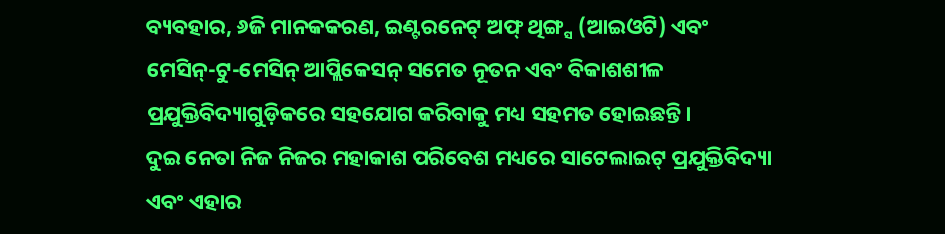ବ୍ୟବହାର, ୬ଜି ମାନକକରଣ, ଇଣ୍ଟରନେଟ୍ ଅଫ୍ ଥିଙ୍ଗ୍ସ (ଆଇଓଟି) ଏବଂ ମେସିନ୍-ଟୁ-ମେସିନ୍ ଆପ୍ଲିକେସନ୍ ସମେତ ନୂତନ ଏବଂ ବିକାଶଶୀଳ ପ୍ରଯୁକ୍ତିବିଦ୍ୟାଗୁଡ଼ିକରେ ସହଯୋଗ କରିବାକୁ ମଧ୍ୟ ସହମତ ହୋଇଛନ୍ତି।
ଦୁଇ ନେତା ନିଜ ନିଜର ମହାକାଶ ପରିବେଶ ମଧ୍ୟରେ ସାଟେଲାଇଟ୍ ପ୍ରଯୁକ୍ତିବିଦ୍ୟା ଏବଂ ଏହାର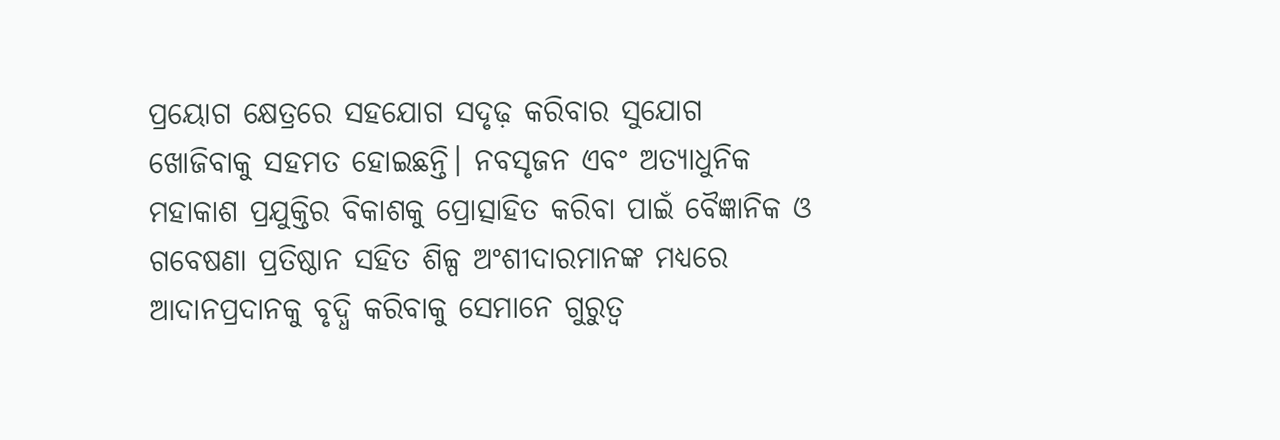ପ୍ରୟୋଗ କ୍ଷେତ୍ରରେ ସହଯୋଗ ସଦୃଢ଼ କରିବାର ସୁଯୋଗ ଖୋଜିବାକୁ ସହମତ ହୋଇଛନ୍ତି। ନବସୃଜନ ଏବଂ ଅତ୍ୟାଧୁନିକ ମହାକାଶ ପ୍ରଯୁକ୍ତିର ବିକାଶକୁ ପ୍ରୋତ୍ସାହିତ କରିବା ପାଇଁ ବୈଜ୍ଞାନିକ ଓ ଗବେଷଣା ପ୍ରତିଷ୍ଠାନ ସହିତ ଶିଳ୍ପ ଅଂଶୀଦାରମାନଙ୍କ ମଧ୍ୟରେ ଆଦାନପ୍ରଦାନକୁ ବୃଦ୍ଧି କରିବାକୁ ସେମାନେ ଗୁରୁତ୍ୱ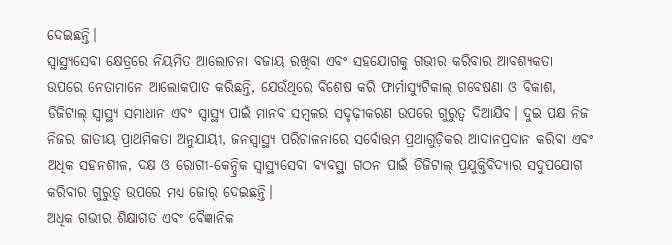ଦେଇଛନ୍ତି।
ସ୍ୱାସ୍ଥ୍ୟସେବା କ୍ଷେତ୍ରରେ ନିୟମିତ ଆଲୋଚନା ବଜାୟ ରଖିବା ଏବଂ ସହଯୋଗକୁ ଗଭୀର କରିବାର ଆବଶ୍ୟକତା ଉପରେ ନେତାମାନେ ଆଲୋକପାତ କରିଛନ୍ତି, ଯେଉଁଥିରେ ବିଶେଷ କରି ଫାର୍ମାସ୍ୟୁଟିକାଲ୍ ଗବେଷଣା ଓ ବିକାଶ, ଡିଜିଟାଲ୍ ସ୍ୱାସ୍ଥ୍ୟ ସମାଧାନ ଏବଂ ସ୍ୱାସ୍ଥ୍ୟ ପାଇଁ ମାନବ ସମ୍ବଳର ସଦୃଢ଼ୀକରଣ ଉପରେ ଗୁରୁତ୍ୱ ଦିଆଯିବ। ଦୁଇ ପକ୍ଷ ନିଜ ନିଜର ଜାତୀୟ ପ୍ରାଥମିକତା ଅନୁଯାୟୀ, ଜନସ୍ୱାସ୍ଥ୍ୟ ପରିଚାଳନାରେ ସର୍ବୋତ୍ତମ ପ୍ରଥାଗୁଡ଼ିକର ଆଦାନପ୍ରଦାନ କରିବା ଏବଂ ଅଧିକ ସହନଶୀଳ, ଦକ୍ଷ ଓ ରୋଗୀ-କେନ୍ଦ୍ରିକ ସ୍ୱାସ୍ଥ୍ୟସେବା ବ୍ୟବସ୍ଥା ଗଠନ ପାଇଁ ଡିଜିଟାଲ୍ ପ୍ରଯୁକ୍ତିବିଦ୍ୟାର ସଦୁପଯୋଗ କରିବାର ଗୁରୁତ୍ୱ ଉପରେ ମଧ୍ୟ ଜୋର୍ ଦେଇଛନ୍ତି।
ଅଧିକ ଗଭୀର ଶିକ୍ଷାଗତ ଏବଂ ବୈଜ୍ଞାନିକ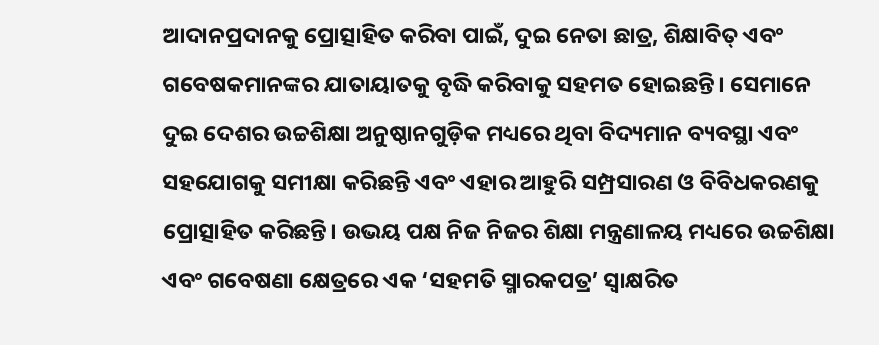ଆଦାନପ୍ରଦାନକୁ ପ୍ରୋତ୍ସାହିତ କରିବା ପାଇଁ, ଦୁଇ ନେତା ଛାତ୍ର, ଶିକ୍ଷାବିତ୍ ଏବଂ ଗବେଷକମାନଙ୍କର ଯାତାୟାତକୁ ବୃଦ୍ଧି କରିବାକୁ ସହମତ ହୋଇଛନ୍ତି। ସେମାନେ ଦୁଇ ଦେଶର ଉଚ୍ଚଶିକ୍ଷା ଅନୁଷ୍ଠାନଗୁଡ଼ିକ ମଧ୍ୟରେ ଥିବା ବିଦ୍ୟମାନ ବ୍ୟବସ୍ଥା ଏବଂ ସହଯୋଗକୁ ସମୀକ୍ଷା କରିଛନ୍ତି ଏବଂ ଏହାର ଆହୁରି ସମ୍ପ୍ରସାରଣ ଓ ବିବିଧକରଣକୁ ପ୍ରୋତ୍ସାହିତ କରିଛନ୍ତି। ଉଭୟ ପକ୍ଷ ନିଜ ନିଜର ଶିକ୍ଷା ମନ୍ତ୍ରଣାଳୟ ମଧ୍ୟରେ ଉଚ୍ଚଶିକ୍ଷା ଏବଂ ଗବେଷଣା କ୍ଷେତ୍ରରେ ଏକ ‘ସହମତି ସ୍ମାରକପତ୍ର’ ସ୍ୱାକ୍ଷରିତ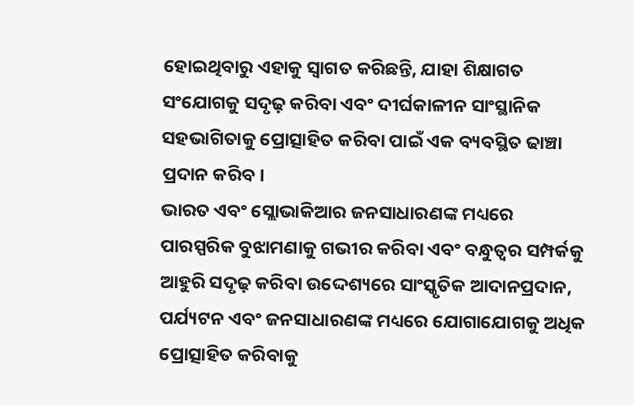ହୋଇଥିବାରୁ ଏହାକୁ ସ୍ୱାଗତ କରିଛନ୍ତି, ଯାହା ଶିକ୍ଷାଗତ ସଂଯୋଗକୁ ସଦୃଢ଼ କରିବା ଏବଂ ଦୀର୍ଘକାଳୀନ ସାଂସ୍ଥାନିକ ସହଭାଗିତାକୁ ପ୍ରୋତ୍ସାହିତ କରିବା ପାଇଁ ଏକ ବ୍ୟବସ୍ଥିତ ଢାଞ୍ଚା ପ୍ରଦାନ କରିବ।
ଭାରତ ଏବଂ ସ୍ଲୋଭାକିଆର ଜନସାଧାରଣଙ୍କ ମଧ୍ୟରେ ପାରସ୍ପରିକ ବୁଝାମଣାକୁ ଗଭୀର କରିବା ଏବଂ ବନ୍ଧୁତ୍ୱର ସମ୍ପର୍କକୁ ଆହୁରି ସଦୃଢ଼ କରିବା ଉଦ୍ଦେଶ୍ୟରେ ସାଂସ୍କୃତିକ ଆଦାନପ୍ରଦାନ, ପର୍ଯ୍ୟଟନ ଏବଂ ଜନସାଧାରଣଙ୍କ ମଧ୍ୟରେ ଯୋଗାଯୋଗକୁ ଅଧିକ ପ୍ରୋତ୍ସାହିତ କରିବାକୁ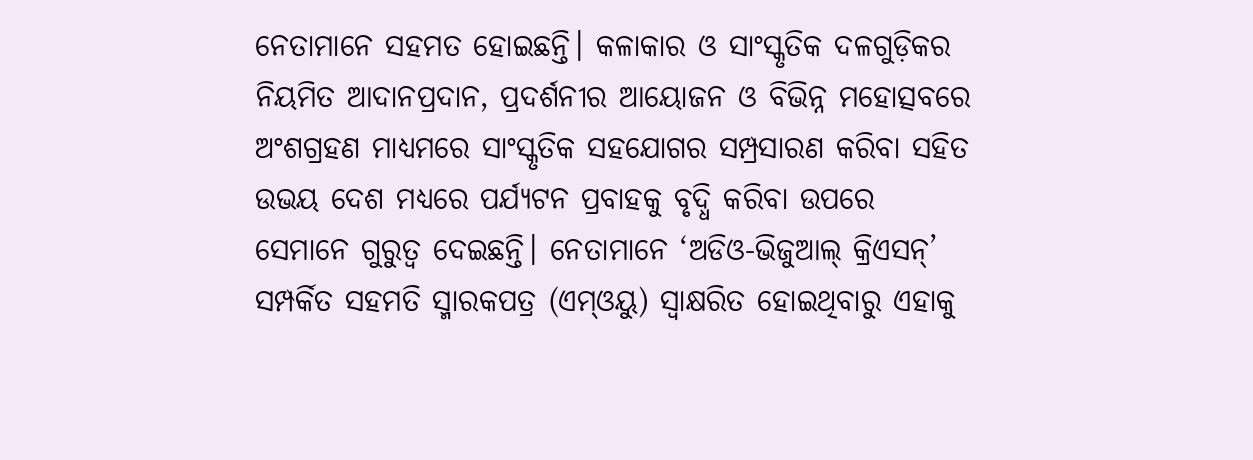ନେତାମାନେ ସହମତ ହୋଇଛନ୍ତି। କଳାକାର ଓ ସାଂସ୍କୃତିକ ଦଳଗୁଡ଼ିକର ନିୟମିତ ଆଦାନପ୍ରଦାନ, ପ୍ରଦର୍ଶନୀର ଆୟୋଜନ ଓ ବିଭିନ୍ନ ମହୋତ୍ସବରେ ଅଂଶଗ୍ରହଣ ମାଧ୍ୟମରେ ସାଂସ୍କୃତିକ ସହଯୋଗର ସମ୍ପ୍ରସାରଣ କରିବା ସହିତ ଉଭୟ ଦେଶ ମଧ୍ୟରେ ପର୍ଯ୍ୟଟନ ପ୍ରବାହକୁ ବୃଦ୍ଧି କରିବା ଉପରେ ସେମାନେ ଗୁରୁତ୍ୱ ଦେଇଛନ୍ତି। ନେତାମାନେ ‘ଅଡିଓ-ଭିଜୁଆଲ୍ କ୍ରିଏସନ୍’ ସମ୍ପର୍କିତ ସହମତି ସ୍ମାରକପତ୍ର (ଏମ୍ଓୟୁ) ସ୍ୱାକ୍ଷରିତ ହୋଇଥିବାରୁ ଏହାକୁ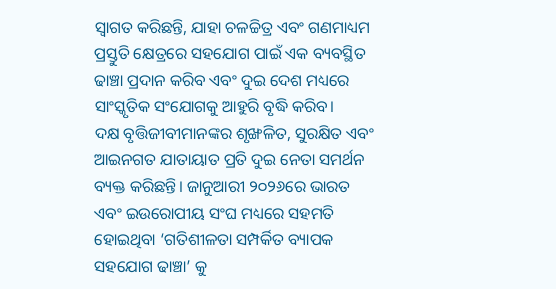ସ୍ୱାଗତ କରିଛନ୍ତି, ଯାହା ଚଳଚ୍ଚିତ୍ର ଏବଂ ଗଣମାଧ୍ୟମ ପ୍ରସ୍ତୁତି କ୍ଷେତ୍ରରେ ସହଯୋଗ ପାଇଁ ଏକ ବ୍ୟବସ୍ଥିତ ଢାଞ୍ଚା ପ୍ରଦାନ କରିବ ଏବଂ ଦୁଇ ଦେଶ ମଧ୍ୟରେ ସାଂସ୍କୃତିକ ସଂଯୋଗକୁ ଆହୁରି ବୃଦ୍ଧି କରିବ।
ଦକ୍ଷ ବୃତ୍ତିଜୀବୀମାନଙ୍କର ଶୃଙ୍ଖଳିତ, ସୁରକ୍ଷିତ ଏବଂ ଆଇନଗତ ଯାତାୟାତ ପ୍ରତି ଦୁଇ ନେତା ସମର୍ଥନ ବ୍ୟକ୍ତ କରିଛନ୍ତି। ଜାନୁଆରୀ ୨୦୨୬ରେ ଭାରତ ଏବଂ ଇଉରୋପୀୟ ସଂଘ ମଧ୍ୟରେ ସହମତି ହୋଇଥିବା ‘ଗତିଶୀଳତା ସମ୍ପର୍କିତ ବ୍ୟାପକ ସହଯୋଗ ଢାଞ୍ଚା’ କୁ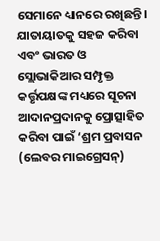ସେମାନେ ଧ୍ୟାନରେ ରଖିଛନ୍ତି। ଯାତାୟାତକୁ ସହଜ କରିବା ଏବଂ ଭାରତ ଓ ସ୍ଲୋଭାକିଆର ସମ୍ପୃକ୍ତ କର୍ତ୍ତୃପକ୍ଷଙ୍କ ମଧ୍ୟରେ ସୂଚନା ଆଦାନପ୍ରଦାନକୁ ପ୍ରୋତ୍ସାହିତ କରିବା ପାଇଁ ‘ଶ୍ରମ ପ୍ରବାସନ (ଲେବର ମାଇଗ୍ରେସନ୍)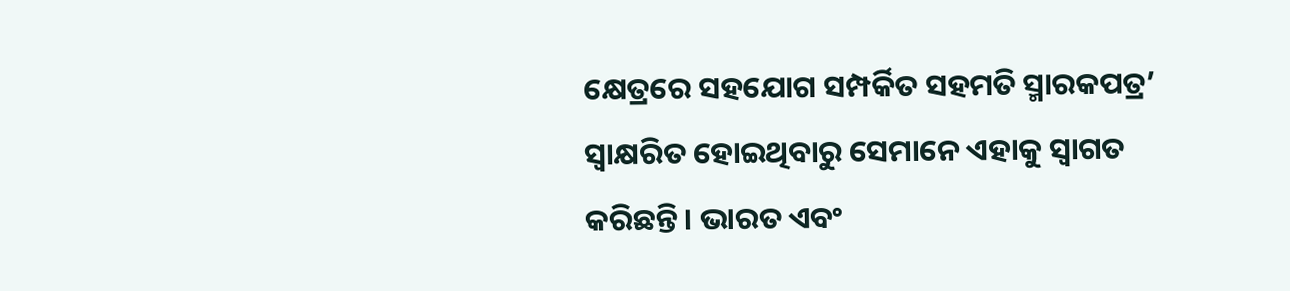କ୍ଷେତ୍ରରେ ସହଯୋଗ ସମ୍ପର୍କିତ ସହମତି ସ୍ମାରକପତ୍ର’ ସ୍ୱାକ୍ଷରିତ ହୋଇଥିବାରୁ ସେମାନେ ଏହାକୁ ସ୍ୱାଗତ କରିଛନ୍ତି। ଭାରତ ଏବଂ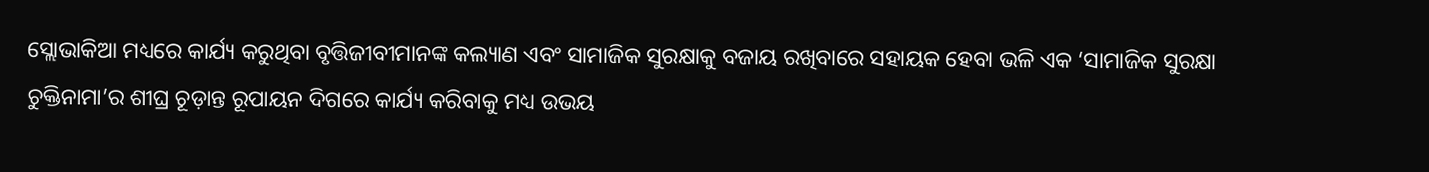ସ୍ଲୋଭାକିଆ ମଧ୍ୟରେ କାର୍ଯ୍ୟ କରୁଥିବା ବୃତ୍ତିଜୀବୀମାନଙ୍କ କଲ୍ୟାଣ ଏବଂ ସାମାଜିକ ସୁରକ୍ଷାକୁ ବଜାୟ ରଖିବାରେ ସହାୟକ ହେବା ଭଳି ଏକ ‘ସାମାଜିକ ସୁରକ୍ଷା ଚୁକ୍ତିନାମା’ର ଶୀଘ୍ର ଚୂଡ଼ାନ୍ତ ରୂପାୟନ ଦିଗରେ କାର୍ଯ୍ୟ କରିବାକୁ ମଧ୍ୟ ଉଭୟ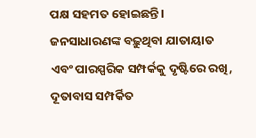ପକ୍ଷ ସହମତ ହୋଇଛନ୍ତି।
ଜନସାଧାରଣଙ୍କ ବଢ଼ୁଥିବା ଯାତାୟାତ ଏବଂ ପାରସ୍ପରିକ ସମ୍ପର୍କକୁ ଦୃଷ୍ଟିରେ ରଖି, ଦୂତାବାସ ସମ୍ପର୍କିତ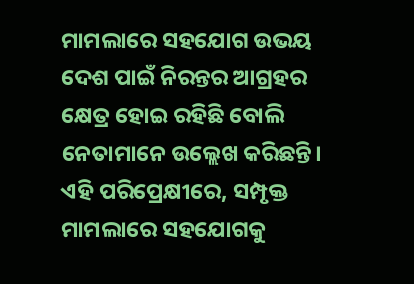ମାମଲାରେ ସହଯୋଗ ଉଭୟ ଦେଶ ପାଇଁ ନିରନ୍ତର ଆଗ୍ରହର କ୍ଷେତ୍ର ହୋଇ ରହିଛି ବୋଲି ନେତାମାନେ ଉଲ୍ଲେଖ କରିଛନ୍ତି। ଏହି ପରିପ୍ରେକ୍ଷୀରେ, ସମ୍ପୃକ୍ତ ମାମଲାରେ ସହଯୋଗକୁ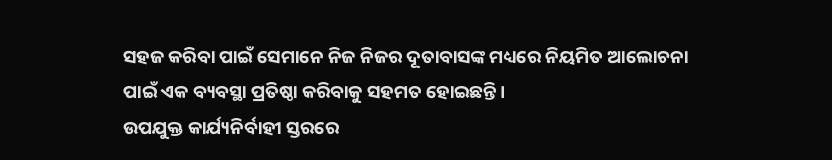ସହଜ କରିବା ପାଇଁ ସେମାନେ ନିଜ ନିଜର ଦୂତାବାସଙ୍କ ମଧ୍ୟରେ ନିୟମିତ ଆଲୋଚନା ପାଇଁ ଏକ ବ୍ୟବସ୍ଥା ପ୍ରତିଷ୍ଠା କରିବାକୁ ସହମତ ହୋଇଛନ୍ତି।
ଉପଯୁକ୍ତ କାର୍ଯ୍ୟନିର୍ବାହୀ ସ୍ତରରେ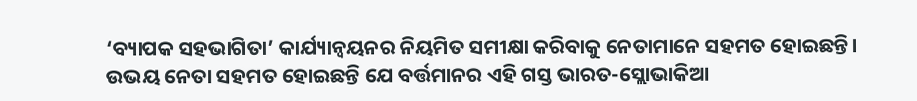‘ବ୍ୟାପକ ସହଭାଗିତା’ କାର୍ଯ୍ୟାନ୍ୱୟନର ନିୟମିତ ସମୀକ୍ଷା କରିବାକୁ ନେତାମାନେ ସହମତ ହୋଇଛନ୍ତି।
ଉଭୟ ନେତା ସହମତ ହୋଇଛନ୍ତି ଯେ ବର୍ତ୍ତମାନର ଏହି ଗସ୍ତ ଭାରତ-ସ୍ଲୋଭାକିଆ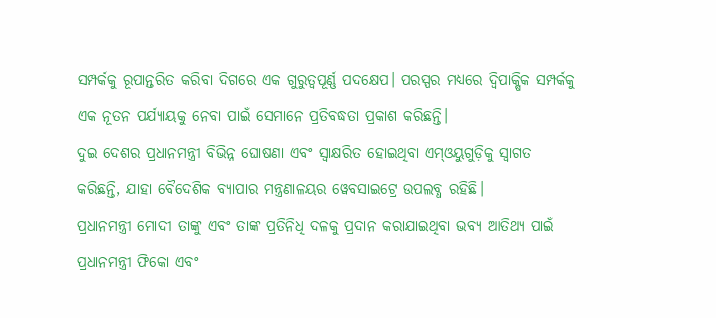ସମ୍ପର୍କକୁ ରୂପାନ୍ତରିତ କରିବା ଦିଗରେ ଏକ ଗୁରୁତ୍ୱପୂର୍ଣ୍ଣ ପଦକ୍ଷେପ। ପରସ୍ପର ମଧ୍ୟରେ ଦ୍ୱିପାକ୍ଷିକ ସମ୍ପର୍କକୁ ଏକ ନୂତନ ପର୍ଯ୍ୟାୟକୁ ନେବା ପାଇଁ ସେମାନେ ପ୍ରତିବଦ୍ଧତା ପ୍ରକାଶ କରିଛନ୍ତି।
ଦୁଇ ଦେଶର ପ୍ରଧାନମନ୍ତ୍ରୀ ବିଭିନ୍ନ ଘୋଷଣା ଏବଂ ସ୍ୱାକ୍ଷରିତ ହୋଇଥିବା ଏମ୍ଓୟୁଗୁଡ଼ିକୁ ସ୍ୱାଗତ କରିଛନ୍ତି, ଯାହା ବୈଦେଶିକ ବ୍ୟାପାର ମନ୍ତ୍ରଣାଳୟର ୱେବସାଇଟ୍ରେ ଉପଲବ୍ଧ ରହିଛି।
ପ୍ରଧାନମନ୍ତ୍ରୀ ମୋଦୀ ତାଙ୍କୁ ଏବଂ ତାଙ୍କ ପ୍ରତିନିଧି ଦଳକୁ ପ୍ରଦାନ କରାଯାଇଥିବା ଭବ୍ୟ ଆତିଥ୍ୟ ପାଇଁ ପ୍ରଧାନମନ୍ତ୍ରୀ ଫିକୋ ଏବଂ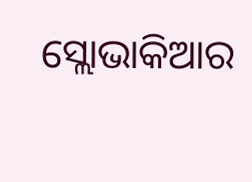ସ୍ଲୋଭାକିଆର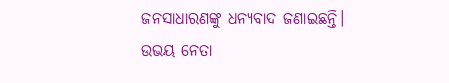ଜନସାଧାରଣଙ୍କୁ ଧନ୍ୟବାଦ ଜଣାଇଛନ୍ତି। ଉଭୟ ନେତା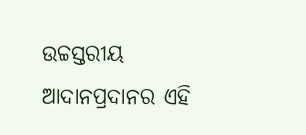ଉଚ୍ଚସ୍ତରୀୟ ଆଦାନପ୍ରଦାନର ଏହି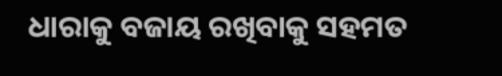ଧାରାକୁ ବଜାୟ ରଖିବାକୁ ସହମତ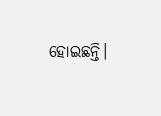ହୋଇଛନ୍ତି।